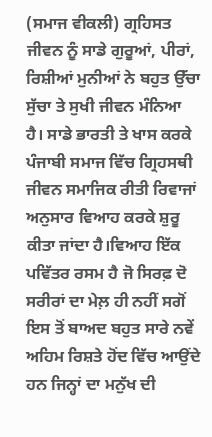(ਸਮਾਜ ਵੀਕਲੀ) ਗ੍ਰਹਿਸਤ ਜੀਵਨ ਨੂੰ ਸਾਡੇ ਗੁਰੂਆਂ, ਪੀਰਾਂ, ਰਿਸ਼ੀਆਂ ਮੁਨੀਆਂ ਨੇ ਬਹੁਤ ਉੱਚਾ ਸੁੱਚਾ ਤੇ ਸੁਖੀ ਜੀਵਨ ਮੰਨਿਆ ਹੈ। ਸਾਡੇ ਭਾਰਤੀ ਤੇ ਖਾਸ ਕਰਕੇ ਪੰਜਾਬੀ ਸਮਾਜ ਵਿੱਚ ਗ੍ਰਿਹਸਥੀ ਜੀਵਨ ਸਮਾਜਿਕ ਰੀਤੀ ਰਿਵਾਜਾਂ ਅਨੁਸਾਰ ਵਿਆਹ ਕਰਕੇ ਸ਼ੁਰੂ ਕੀਤਾ ਜਾਂਦਾ ਹੈ।ਵਿਆਹ ਇੱਕ ਪਵਿੱਤਰ ਰਸਮ ਹੈ ਜੋ ਸਿਰਫ਼ ਦੋ ਸਰੀਰਾਂ ਦਾ ਮੇਲ਼ ਹੀ ਨਹੀਂ ਸਗੋਂ ਇਸ ਤੋਂ ਬਾਅਦ ਬਹੁਤ ਸਾਰੇ ਨਵੇਂ ਅਹਿਮ ਰਿਸ਼ਤੇ ਹੋਂਦ ਵਿੱਚ ਆਉਂਦੇ ਹਨ ਜਿਨ੍ਹਾਂ ਦਾ ਮਨੁੱਖ ਦੀ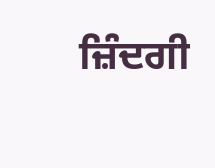ਜ਼ਿੰਦਗੀ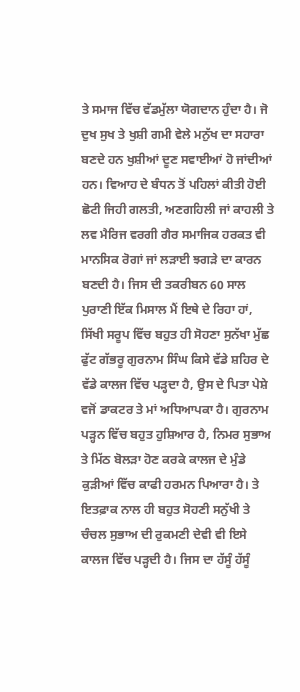ਤੇ ਸਮਾਜ ਵਿੱਚ ਵੱਡਮੁੱਲਾ ਯੋਗਦਾਨ ਹੁੰਦਾ ਹੈ। ਜੋ ਦੁਖ ਸੁਖ ਤੇ ਖੁਸ਼ੀ ਗਮੀ ਵੇਲੇ ਮਨੁੱਖ ਦਾ ਸਹਾਰਾ ਬਣਦੇ ਹਨ ਖੁਸ਼ੀਆਂ ਦੂਣ ਸਵਾਈਆਂ ਹੋ ਜਾਂਦੀਆਂ ਹਨ। ਵਿਆਹ ਦੇ ਬੰਧਨ ਤੋਂ ਪਹਿਲਾਂ ਕੀਤੀ ਹੋਈ ਛੋਟੀ ਜਿਹੀ ਗਲਤੀ, ਅਣਗਹਿਲੀ ਜਾਂ ਕਾਹਲੀ ਤੇ ਲਵ ਮੈਰਿਜ ਵਰਗੀ ਗੈਰ ਸਮਾਜਿਕ ਹਰਕਤ ਵੀ ਮਾਨਸਿਕ ਰੋਗਾਂ ਜਾਂ ਲੜਾਈ ਝਗੜੇ ਦਾ ਕਾਰਨ ਬਣਦੀ ਹੈ। ਜਿਸ ਦੀ ਤਕਰੀਬਨ 60 ਸਾਲ ਪੁਰਾਣੀ ਇੱਕ ਮਿਸਾਲ ਮੈਂ ਇਥੇ ਦੇ ਰਿਹਾ ਹਾਂ, ਸਿੱਖੀ ਸਰੂਪ ਵਿੱਚ ਬਹੁਤ ਹੀ ਸੋਹਣਾ ਸੁਨੱਖਾ ਮੁੱਛ ਫੁੱਟ ਗੱਭਰੂ ਗੁਰਨਾਮ ਸਿੰਘ ਕਿਸੇ ਵੱਡੇ ਸ਼ਹਿਰ ਦੇ ਵੱਡੇ ਕਾਲਜ ਵਿੱਚ ਪੜ੍ਹਦਾ ਹੈ, ਉਸ ਦੇ ਪਿਤਾ ਪੇਸ਼ੇ ਵਜੋਂ ਡਾਕਟਰ ਤੇ ਮਾਂ ਅਧਿਆਪਕਾ ਹੈ। ਗੁਰਨਾਮ ਪੜ੍ਹਨ ਵਿੱਚ ਬਹੁਤ ਹੁਸ਼ਿਆਰ ਹੈ, ਨਿਮਰ ਸੁਭਾਅ ਤੇ ਮਿੱਠ ਬੋਲੜਾ ਹੋਣ ਕਰਕੇ ਕਾਲਜ ਦੇ ਮੁੰਡੇ ਕੁੜੀਆਂ ਵਿੱਚ ਕਾਫੀ ਹਰਮਨ ਪਿਆਰਾ ਹੈ। ਤੇ ਇਤਫ਼ਾਕ ਨਾਲ ਹੀ ਬਹੁਤ ਸੋਹਣੀ ਸਨੁੱਖੀ ਤੇ ਚੰਚਲ ਸੁਭਾਅ ਦੀ ਰੁਕਮਣੀ ਦੇਵੀ ਵੀ ਇਸੇ ਕਾਲਜ ਵਿੱਚ ਪੜ੍ਹਦੀ ਹੈ। ਜਿਸ ਦਾ ਹੱਸੂੰ ਹੱਸੂੰ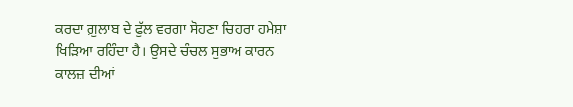ਕਰਦਾ ਗ਼ੁਲਾਬ ਦੇ ਫੁੱਲ ਵਰਗਾ ਸੋਹਣਾ ਚਿਹਰਾ ਹਮੇਸ਼ਾ ਖਿੜਿਆ ਰਹਿੰਦਾ ਹੈ। ਉਸਦੇ ਚੰਚਲ ਸੁਭਾਅ ਕਾਰਨ ਕਾਲਜ਼ ਦੀਆਂ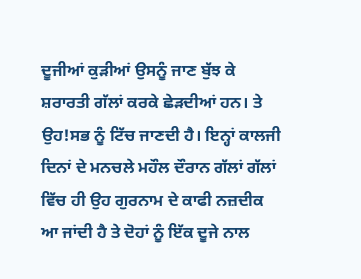ਦੂਜੀਆਂ ਕੁੜੀਆਂ ਉਸਨੂੰ ਜਾਣ ਬੁੱਝ ਕੇ ਸ਼ਰਾਰਤੀ ਗੱਲਾਂ ਕਰਕੇ ਛੇੜਦੀਆਂ ਹਨ। ਤੇ ਉਹ!ਸਭ ਨੂੰ ਟਿੱਚ ਜਾਣਦੀ ਹੈ। ਇਨ੍ਹਾਂ ਕਾਲਜੀ ਦਿਨਾਂ ਦੇ ਮਨਚਲੇ ਮਹੌਲ ਦੌਰਾਨ ਗੱਲਾਂ ਗੱਲਾਂ ਵਿੱਚ ਹੀ ਉਹ ਗੁਰਨਾਮ ਦੇ ਕਾਫੀ ਨਜ਼ਦੀਕ ਆ ਜਾਂਦੀ ਹੈ ਤੇ ਦੋਹਾਂ ਨੂੰ ਇੱਕ ਦੂਜੇ ਨਾਲ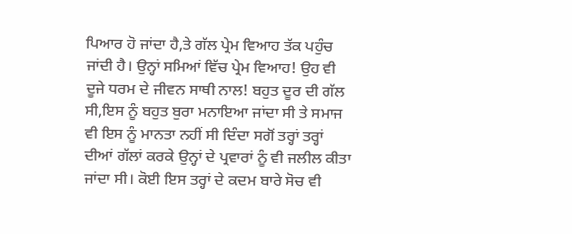ਪਿਆਰ ਹੋ ਜਾਂਦਾ ਹੈ,ਤੇ ਗੱਲ ਪ੍ਰੇਮ ਵਿਆਹ ਤੱਕ ਪਹੁੰਚ ਜਾਂਦੀ ਹੈ। ਉਨ੍ਹਾਂ ਸਮਿਆਂ ਵਿੱਚ ਪ੍ਰੇਮ ਵਿਆਹ! ਉਹ ਵੀ ਦੂਜੇ ਧਰਮ ਦੇ ਜੀਵਨ ਸਾਥੀ ਨਾਲ! ਬਹੁਤ ਦੂਰ ਦੀ ਗੱਲ ਸੀ,ਇਸ ਨੂੰ ਬਹੁਤ ਬੁਰਾ ਮਨਾਇਆ ਜਾਂਦਾ ਸੀ ਤੇ ਸਮਾਜ ਵੀ ਇਸ ਨੂੰ ਮਾਨਤਾ ਨਹੀਂ ਸੀ ਦਿੰਦਾ ਸਗੋਂ ਤਰ੍ਹਾਂ ਤਰ੍ਹਾਂ ਦੀਆਂ ਗੱਲਾਂ ਕਰਕੇ ਉਨ੍ਹਾਂ ਦੇ ਪ੍ਰਵਾਰਾਂ ਨੂੰ ਵੀ ਜਲੀਲ ਕੀਤਾ ਜਾਂਦਾ ਸੀ। ਕੋਈ ਇਸ ਤਰ੍ਹਾਂ ਦੇ ਕਦਮ ਬਾਰੇ ਸੋਚ ਵੀ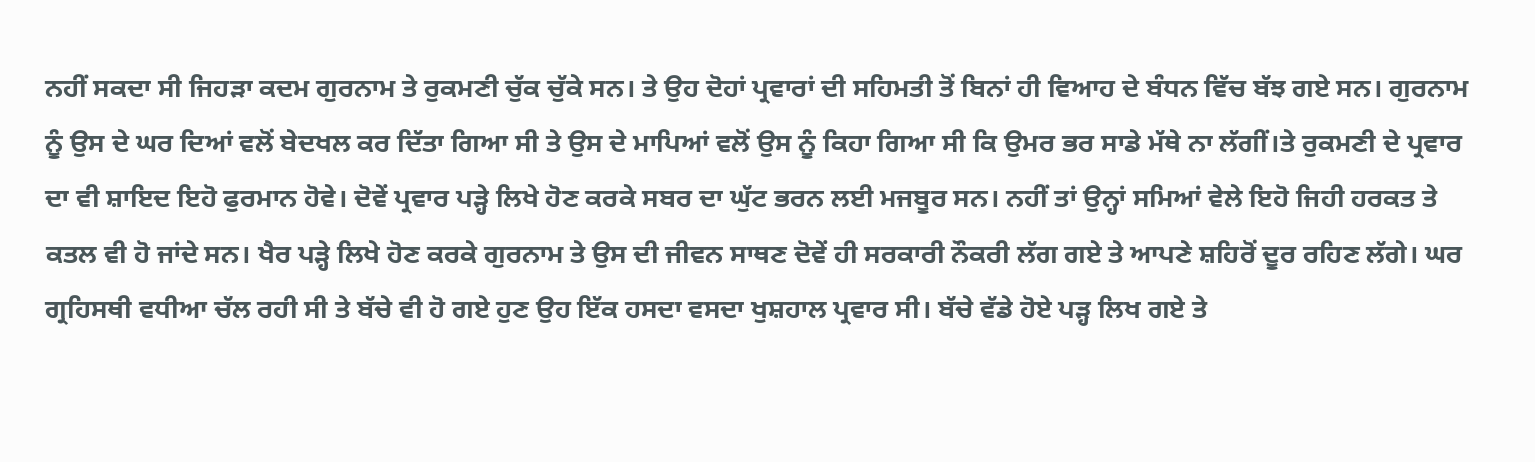ਨਹੀਂ ਸਕਦਾ ਸੀ ਜਿਹੜਾ ਕਦਮ ਗੁਰਨਾਮ ਤੇ ਰੁਕਮਣੀ ਚੁੱਕ ਚੁੱਕੇ ਸਨ। ਤੇ ਉਹ ਦੋਹਾਂ ਪ੍ਰਵਾਰਾਂ ਦੀ ਸਹਿਮਤੀ ਤੋਂ ਬਿਨਾਂ ਹੀ ਵਿਆਹ ਦੇ ਬੰਧਨ ਵਿੱਚ ਬੱਝ ਗਏ ਸਨ। ਗੁਰਨਾਮ ਨੂੰ ਉਸ ਦੇ ਘਰ ਦਿਆਂ ਵਲੋਂ ਬੇਦਖਲ ਕਰ ਦਿੱਤਾ ਗਿਆ ਸੀ ਤੇ ਉਸ ਦੇ ਮਾਪਿਆਂ ਵਲੋਂ ਉਸ ਨੂੰ ਕਿਹਾ ਗਿਆ ਸੀ ਕਿ ਉਮਰ ਭਰ ਸਾਡੇ ਮੱਥੇ ਨਾ ਲੱਗੀਂ।ਤੇ ਰੁਕਮਣੀ ਦੇ ਪ੍ਰਵਾਰ ਦਾ ਵੀ ਸ਼ਾਇਦ ਇਹੋ ਫੁਰਮਾਨ ਹੋਵੇ। ਦੋਵੇਂ ਪ੍ਰਵਾਰ ਪੜ੍ਹੇ ਲਿਖੇ ਹੋਣ ਕਰਕੇ ਸਬਰ ਦਾ ਘੁੱਟ ਭਰਨ ਲਈ ਮਜਬੂਰ ਸਨ। ਨਹੀਂ ਤਾਂ ਉਨ੍ਹਾਂ ਸਮਿਆਂ ਵੇਲੇ ਇਹੋ ਜਿਹੀ ਹਰਕਤ ਤੇ ਕਤਲ ਵੀ ਹੋ ਜਾਂਦੇ ਸਨ। ਖੈਰ ਪੜ੍ਹੇ ਲਿਖੇ ਹੋਣ ਕਰਕੇ ਗੁਰਨਾਮ ਤੇ ਉਸ ਦੀ ਜੀਵਨ ਸਾਥਣ ਦੋਵੇਂ ਹੀ ਸਰਕਾਰੀ ਨੌਕਰੀ ਲੱਗ ਗਏ ਤੇ ਆਪਣੇ ਸ਼ਹਿਰੋਂ ਦੂਰ ਰਹਿਣ ਲੱਗੇ। ਘਰ ਗ੍ਰਹਿਸਥੀ ਵਧੀਆ ਚੱਲ ਰਹੀ ਸੀ ਤੇ ਬੱਚੇ ਵੀ ਹੋ ਗਏ ਹੁਣ ਉਹ ਇੱਕ ਹਸਦਾ ਵਸਦਾ ਖੁਸ਼ਹਾਲ ਪ੍ਰਵਾਰ ਸੀ। ਬੱਚੇ ਵੱਡੇ ਹੋਏ ਪੜ੍ਹ ਲਿਖ ਗਏ ਤੇ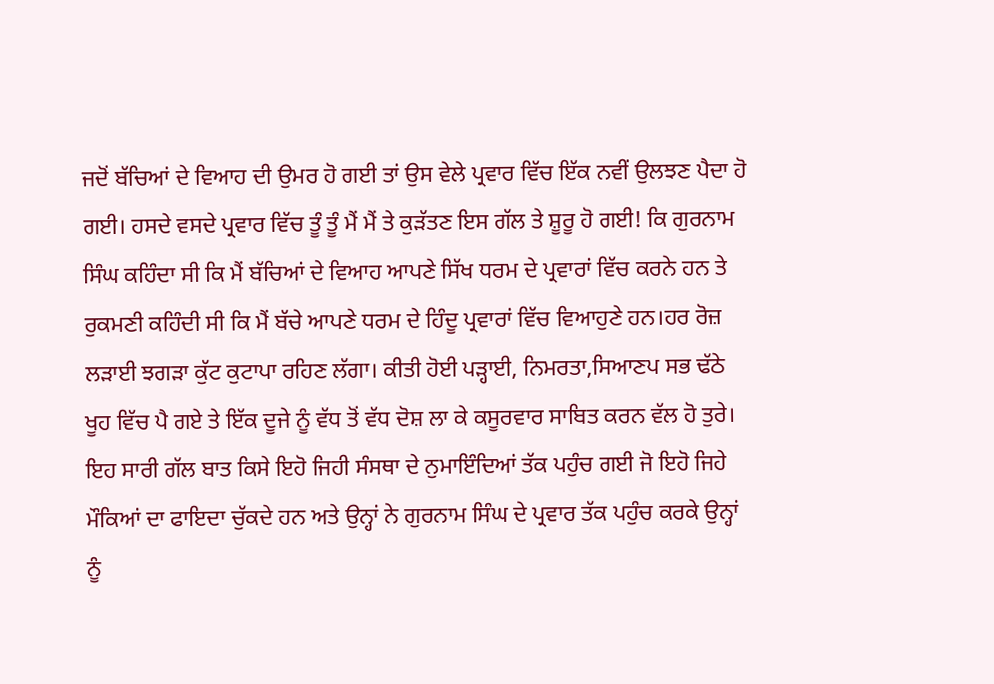ਜਦੋਂ ਬੱਚਿਆਂ ਦੇ ਵਿਆਹ ਦੀ ਉਮਰ ਹੋ ਗਈ ਤਾਂ ਉਸ ਵੇਲੇ ਪ੍ਰਵਾਰ ਵਿੱਚ ਇੱਕ ਨਵੀਂ ਉਲਝਣ ਪੈਦਾ ਹੋ ਗਈ। ਹਸਦੇ ਵਸਦੇ ਪ੍ਰਵਾਰ ਵਿੱਚ ਤੂੰ ਤੂੰ ਮੈਂ ਮੈਂ ਤੇ ਕੁੜੱਤਣ ਇਸ ਗੱਲ ਤੇ ਸ਼ੂਰੂ ਹੋ ਗਈ! ਕਿ ਗੁਰਨਾਮ ਸਿੰਘ ਕਹਿੰਦਾ ਸੀ ਕਿ ਮੈਂ ਬੱਚਿਆਂ ਦੇ ਵਿਆਹ ਆਪਣੇ ਸਿੱਖ ਧਰਮ ਦੇ ਪ੍ਰਵਾਰਾਂ ਵਿੱਚ ਕਰਨੇ ਹਨ ਤੇ ਰੁਕਮਣੀ ਕਹਿੰਦੀ ਸੀ ਕਿ ਮੈਂ ਬੱਚੇ ਆਪਣੇ ਧਰਮ ਦੇ ਹਿੰਦੂ ਪ੍ਰਵਾਰਾਂ ਵਿੱਚ ਵਿਆਹੁਣੇ ਹਨ।ਹਰ ਰੋਜ਼ ਲੜਾਈ ਝਗੜਾ ਕੁੱਟ ਕੁਟਾਪਾ ਰਹਿਣ ਲੱਗਾ। ਕੀਤੀ ਹੋਈ ਪੜ੍ਹਾਈ, ਨਿਮਰਤਾ,ਸਿਆਣਪ ਸਭ ਢੱਠੇ ਖੂਹ ਵਿੱਚ ਪੈ ਗਏ ਤੇ ਇੱਕ ਦੂਜੇ ਨੂੰ ਵੱਧ ਤੋਂ ਵੱਧ ਦੋਸ਼ ਲਾ ਕੇ ਕਸੂਰਵਾਰ ਸਾਬਿਤ ਕਰਨ ਵੱਲ ਹੋ ਤੁਰੇ। ਇਹ ਸਾਰੀ ਗੱਲ ਬਾਤ ਕਿਸੇ ਇਹੋ ਜਿਹੀ ਸੰਸਥਾ ਦੇ ਨੁਮਾਇੰਦਿਆਂ ਤੱਕ ਪਹੁੰਚ ਗਈ ਜੋ ਇਹੋ ਜਿਹੇ ਮੌਕਿਆਂ ਦਾ ਫਾਇਦਾ ਚੁੱਕਦੇ ਹਨ ਅਤੇ ਉਨ੍ਹਾਂ ਨੇ ਗੁਰਨਾਮ ਸਿੰਘ ਦੇ ਪ੍ਰਵਾਰ ਤੱਕ ਪਹੁੰਚ ਕਰਕੇ ਉਨ੍ਹਾਂ ਨੂੰ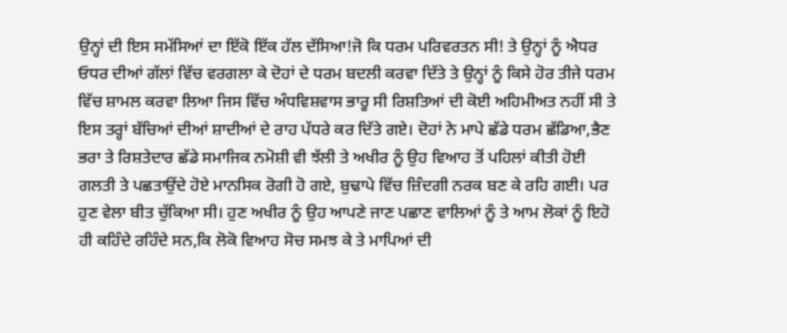ਉਨ੍ਹਾਂ ਦੀ ਇਸ ਸਮੱਸਿਆਂ ਦਾ ਇੱਕੋ ਇੱਕ ਹੱਲ ਦੱਸਿਆ!ਜੋ ਕਿ ਧਰਮ ਪਰਿਵਰਤਨ ਸੀ! ਤੇ ਉਨ੍ਹਾਂ ਨੂੰ ਐਧਰ ਓਧਰ ਦੀਆਂ ਗੱਲਾਂ ਵਿੱਚ ਵਰਗਲਾ ਕੇ ਦੋਹਾਂ ਦੇ ਧਰਮ ਬਦਲੀ ਕਰਵਾ ਦਿੱਤੇ ਤੇ ਉਨ੍ਹਾਂ ਨੂੰ ਕਿਸੇ ਹੋਰ ਤੀਜੇ ਧਰਮ ਵਿੱਚ ਸ਼ਾਮਲ ਕਰਵਾ ਲਿਆ ਜਿਸ ਵਿੱਚ ਅੰਧਵਿਸ਼ਵਾਸ ਭਾਰੂ ਸੀ ਰਿਸ਼ਤਿਆਂ ਦੀ ਕੋਈ ਅਹਿਮੀਅਤ ਨਹੀਂ ਸੀ ਤੇ ਇਸ ਤਰ੍ਹਾਂ ਬੱਚਿਆਂ ਦੀਆਂ ਸ਼ਾਦੀਆਂ ਦੇ ਰਾਹ ਪੱਧਰੇ ਕਰ ਦਿੱਤੇ ਗਏ। ਦੋਹਾਂ ਨੇ ਮਾਪੇ ਛੱਡੇ ਧਰਮ ਛੱਡਿਆ,ਭੈਣ ਭਰਾ ਤੇ ਰਿਸ਼ਤੇਦਾਰ ਛੱਡੇ ਸਮਾਜਿਕ ਨਮੋਸ਼ੀ ਵੀ ਝੱਲੀ ਤੇ ਅਖੀਰ ਨੂੰ ਉਹ ਵਿਆਹ ਤੋਂ ਪਹਿਲਾਂ ਕੀਤੀ ਹੋਈ ਗਲਤੀ ਤੇ ਪਛਤਾਉਂਦੇ ਹੋਏ ਮਾਨਸਿਕ ਰੋਗੀ ਹੋ ਗਏ, ਬੁਢਾਪੇ ਵਿੱਚ ਜ਼ਿੰਦਗੀ ਨਰਕ ਬਣ ਕੇ ਰਹਿ ਗਈ। ਪਰ ਹੁਣ ਵੇਲਾ ਬੀਤ ਚੁੱਕਿਆ ਸੀ। ਹੁਣ ਅਖੀਰ ਨੂੰ ਉਹ ਆਪਣੇ ਜਾਣ ਪਛਾਣ ਵਾਲਿਆਂ ਨੂੰ ਤੇ ਆਮ ਲੋਕਾਂ ਨੂੰ ਇਹੋ ਹੀ ਕਹਿੰਦੇ ਰਹਿੰਦੇ ਸਨ,ਕਿ ਲੋਕੋ ਵਿਆਹ ਸੋਚ ਸਮਝ ਕੇ ਤੇ ਮਾਪਿਆਂ ਦੀ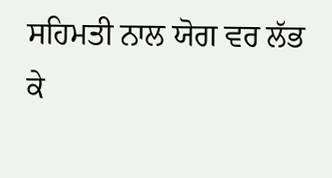ਸਹਿਮਤੀ ਨਾਲ ਯੋਗ ਵਰ ਲੱਭ ਕੇ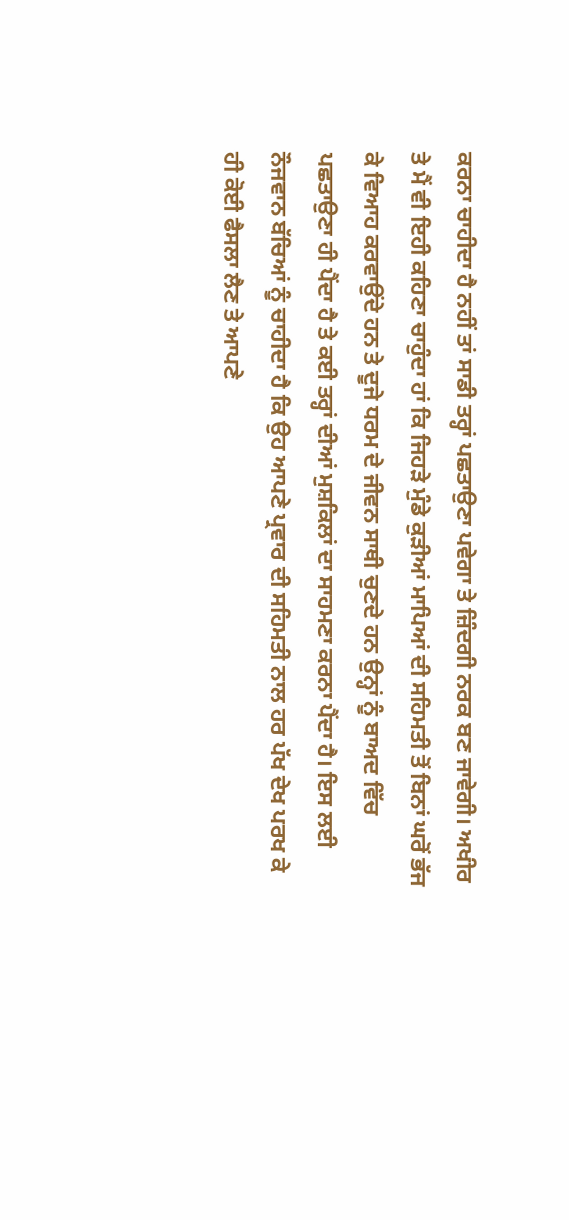ਕਰਨਾ ਚਾਹੀਦਾ ਹੈ ਨਹੀਂ ਤਾਂ ਸਾਡੀ ਤਰ੍ਹਾਂ ਪਛਤਾਉਣਾ ਪਵੇਗਾ ਤੇ ਜ਼ਿੰਦਗੀ ਨਰਕ ਬਣ ਜਾਵੇਗੀ। ਅਖੀਰ ਤੇ ਮੈਂ ਵੀ ਇਹੀ ਕਹਿਣਾ ਚਾਹੁੰਦਾ ਹਾਂ ਕਿ ਜਿਹੜੇ ਮੁੰਡੇ ਕੁੜੀਆਂ ਮਾਪਿਆਂ ਦੀ ਸਹਿਮਤੀ ਤੋਂ ਬਿਨਾਂ ਘਰੋਂ ਭੱਜ ਕੇ ਵਿਆਹ ਕਰਵਾਉਂਦੇ ਹਨ ਤੇ ਦੂਜੇ ਧਰਮ ਦੇ ਜੀਵਨ ਸਾਥੀ ਚੁਣਦੇ ਹਨ ਉਨ੍ਹਾਂ ਨੂੰ ਬਾਅਦ ਵਿੱਚ ਪਛਤਾਉਣਾ ਹੀ ਪੈਂਦਾ ਹੈ ਤੇ ਕਈ ਤਰ੍ਹਾਂ ਦੀਆਂ ਮੁਸ਼ਕਿਲਾਂ ਦਾ ਸਾਹਮਣਾ ਕਰਨਾ ਪੈਂਦਾ ਹੈ। ਇਸ ਲਈ ਨੌਜਵਾਨ ਬੱਚਿਆਂ ਨੂੰ ਚਾਹੀਦਾ ਹੈ ਕਿ ਉਹ ਆਪਣੇ ਪ੍ਰਵਾਰ ਦੀ ਸਹਿਮਤੀ ਨਾਲ ਹਰ ਪੱਖ ਦੇਖ ਪਰਖ ਕੇ ਹੀ ਕੋਈ ਫੈਸਲਾ ਲੈਣ ਤੇ ਆਪਣੇ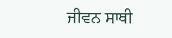ਜੀਵਨ ਸਾਥੀ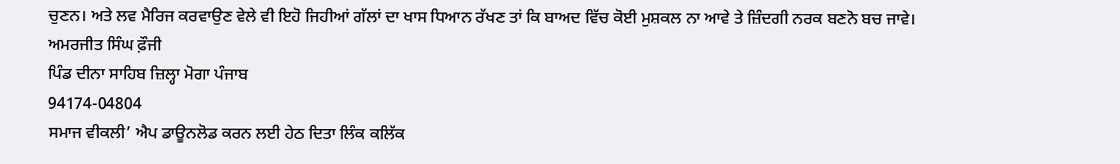ਚੁਣਨ। ਅਤੇ ਲਵ ਮੈਰਿਜ ਕਰਵਾਉਣ ਵੇਲੇ ਵੀ ਇਹੋ ਜਿਹੀਆਂ ਗੱਲਾਂ ਦਾ ਖਾਸ ਧਿਆਨ ਰੱਖਣ ਤਾਂ ਕਿ ਬਾਅਦ ਵਿੱਚ ਕੋਈ ਮੁਸ਼ਕਲ ਨਾ ਆਵੇ ਤੇ ਜ਼ਿੰਦਗੀ ਨਰਕ ਬਣਨੋ ਬਚ ਜਾਵੇ।
ਅਮਰਜੀਤ ਸਿੰਘ ਫ਼ੌਜੀ
ਪਿੰਡ ਦੀਨਾ ਸਾਹਿਬ ਜ਼ਿਲ੍ਹਾ ਮੋਗਾ ਪੰਜਾਬ
94174-04804
ਸਮਾਜ ਵੀਕਲੀ’ ਐਪ ਡਾਊਨਲੋਡ ਕਰਨ ਲਈ ਹੇਠ ਦਿਤਾ ਲਿੰਕ ਕਲਿੱਕ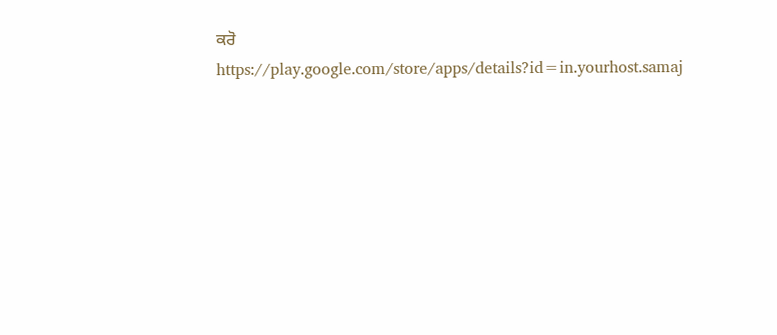ਕਰੋ
https://play.google.com/store/apps/details?id=in.yourhost.samaj